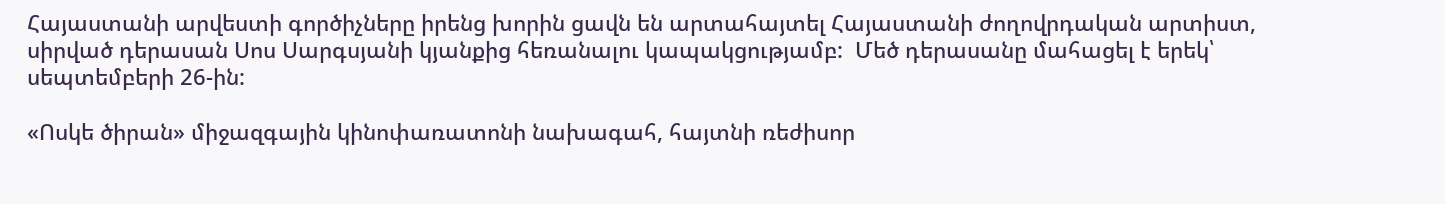Հայաստանի արվեստի գործիչները իրենց խորին ցավն են արտահայտել Հայաստանի ժողովրդական արտիստ, սիրված դերասան Սոս Սարգսյանի կյանքից հեռանալու կապակցությամբ:  Մեծ դերասանը մահացել է երեկ՝ սեպտեմբերի 26-ին:

«Ոսկե ծիրան» միջազգային կինոփառատոնի նախագահ, հայտնի ռեժիսոր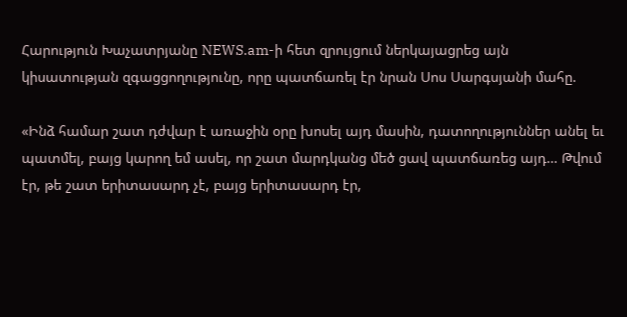Հարություն Խաչատրյանը NEWS.am-ի հետ զրույցում ներկայացրեց այն կիսատության զգացցողությունը, որը պատճառել էր նրան Սոս Սարգսյանի մահը.

«Ինձ համար շատ դժվար է առաջին օրը խոսել այդ մասին, դատողություններ անել եւ պատմել, բայց կարող եմ ասել, որ շատ մարդկանց մեծ ցավ պատճառեց այդ… Թվում էր, թե շատ երիտասարդ չէ, բայց երիտասարդ էր,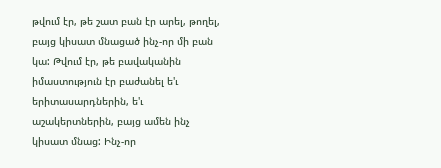թվում էր, թե շատ բան էր արել, թողել, բայց կիսատ մնացած ինչ-որ մի բան կա: Թվում էր, թե բավականին իմաստություն էր բաժանել ե'ւ երիտասարդներին, ե'ւ աշակերտներին, բայց ամեն ինչ կիսատ մնաց: Ինչ-որ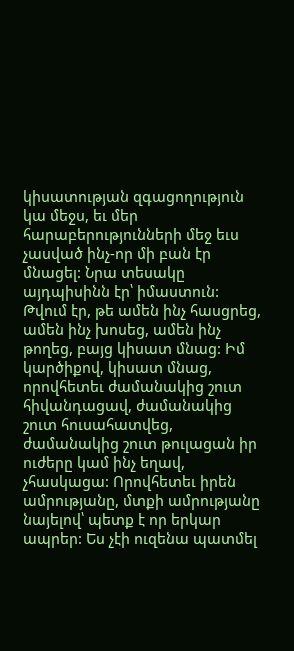կիսատության զգացողություն կա մեջս, եւ մեր հարաբերությունների մեջ եւս չասված ինչ-որ մի բան էր մնացել: Նրա տեսակը այդպիսինն էր՝ իմաստուն: Թվում էր, թե ամեն ինչ հասցրեց, ամեն ինչ խոսեց, ամեն ինչ թողեց, բայց կիսատ մնաց: Իմ կարծիքով, կիսատ մնաց, որովհետեւ ժամանակից շուտ հիվանդացավ, ժամանակից շուտ հուսահատվեց, ժամանակից շուտ թուլացան իր ուժերը կամ ինչ եղավ, չհասկացա: Որովհետեւ իրեն ամրությանը, մտքի ամրությանը նայելով՝ պետք է որ երկար ապրեր: Ես չէի ուզենա պատմել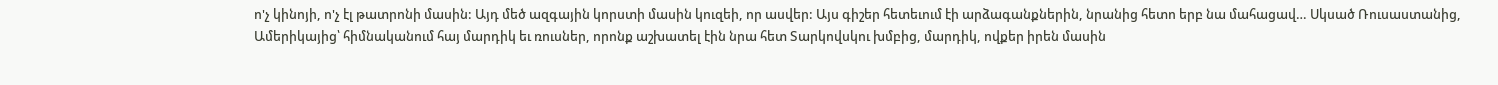ո'չ կինոյի, ո'չ էլ թատրոնի մասին: Այդ մեծ ազգային կորստի մասին կուզեի, որ ասվեր: Այս գիշեր հետեւում էի արձագանքներին, նրանից հետո երբ նա մահացավ… Սկսած Ռուսաստանից, Ամերիկայից՝ հիմնականում հայ մարդիկ եւ ռուսներ, որոնք աշխատել էին նրա հետ Տարկովսկու խմբից, մարդիկ, ովքեր իրեն մասին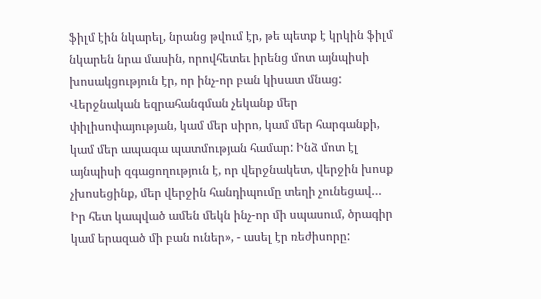ֆիլմ էին նկարել, նրանց թվում էր, թե պետք է կրկին ֆիլմ նկարեն նրա մասին, որովհետեւ իրենց մոտ այնպիսի խոսակցություն էր, որ ինչ-որ բան կիսատ մնաց: Վերջնական եզրահանգման չեկանք մեր փիլիսոփայության, կամ մեր սիրո, կամ մեր հարգանքի, կամ մեր ապագա պատմության համար: Ինձ մոտ էլ այնպիսի զգացողություն է, որ վերջնակետ, վերջին խոսք չխոսեցինք, մեր վերջին հանդիպումը տեղի չունեցավ… Իր հետ կապված ամեն մեկն ինչ-որ մի սպասում, ծրագիր կամ երազած մի բան ուներ», - ասել էր ռեժիսորը: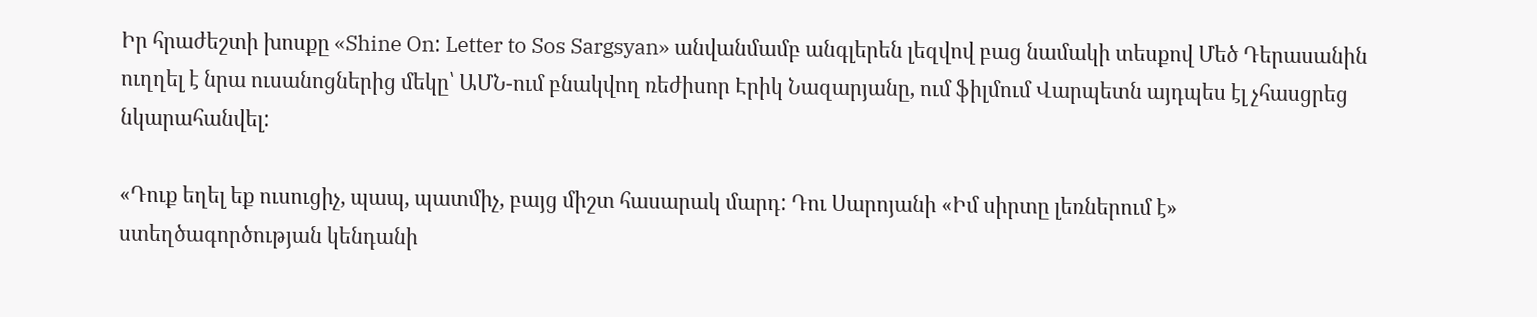Իր հրաժեշտի խոսքը «Shine On: Letter to Sos Sargsyan» անվանմամբ անգլերեն լեզվով բաց նամակի տեսքով Մեծ Դերասանին ուղղել է նրա ուսանոցներից մեկը՝ ԱՄՆ-ում բնակվող ռեժիսոր Էրիկ Նազարյանը, ում ֆիլմում Վարպետն այդպես էլ չհասցրեց նկարահանվել:

«Դուք եղել եք ուսուցիչ, պապ, պատմիչ, բայց միշտ հասարակ մարդ: Դու Սարոյանի «Իմ սիրտը լեռներում է» ստեղծագործության կենդանի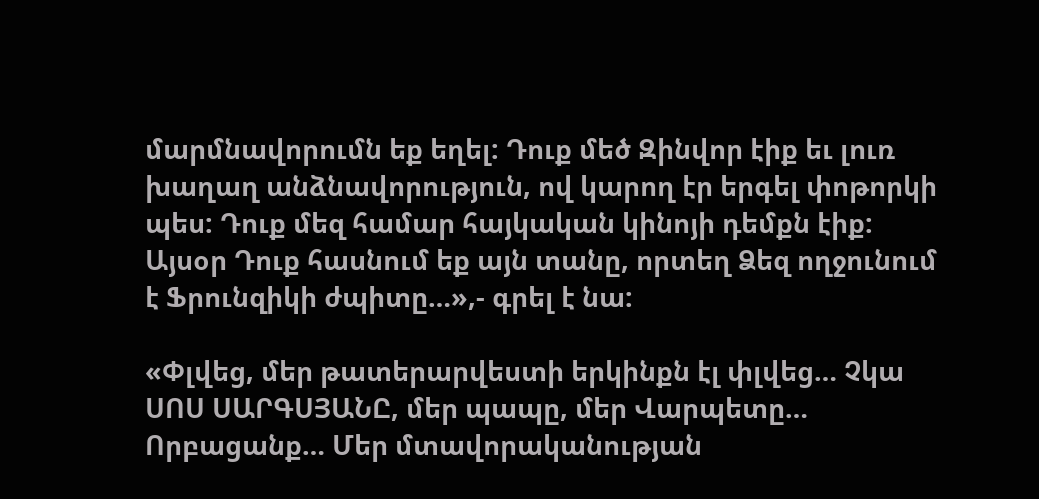մարմնավորումն եք եղել: Դուք մեծ Զինվոր էիք եւ լուռ  խաղաղ անձնավորություն, ով կարող էր երգել փոթորկի պես: Դուք մեզ համար հայկական կինոյի դեմքն էիք: Այսօր Դուք հասնում եք այն տանը, որտեղ Ձեզ ողջունում է Ֆրունզիկի ժպիտը…»,- գրել է նա:

«Փլվեց, մեր թատերարվեստի երկինքն էլ փլվեց… Չկա ՍՈՍ ՍԱՐԳՍՅԱՆԸ, մեր պապը, մեր Վարպետը… Որբացանք… Մեր մտավորականության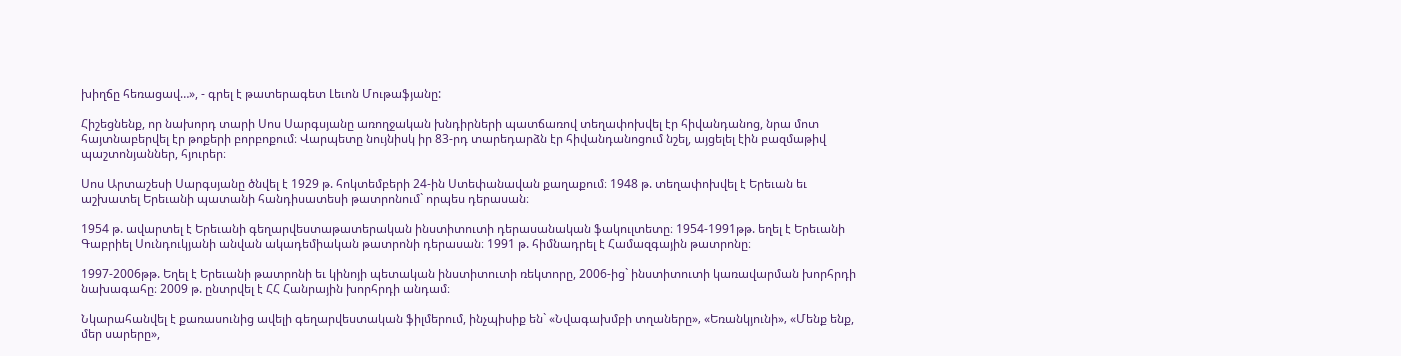խիղճը հեռացավ…», - գրել է թատերագետ Լեւոն Մութաֆյանը:

Հիշեցնենք, որ նախորդ տարի Սոս Սարգսյանը առողջական խնդիրների պատճառով տեղափոխվել էր հիվանդանոց, նրա մոտ հայտնաբերվել էր թոքերի բորբոքում։ Վարպետը նույնիսկ իր 83-րդ տարեդարձն էր հիվանդանոցում նշել, այցելել էին բազմաթիվ պաշտոնյաններ, հյուրեր։

Սոս Արտաշեսի Սարգսյանը ծնվել է 1929 թ. հոկտեմբերի 24-ին Ստեփանավան քաղաքում։ 1948 թ. տեղափոխվել է Երեւան եւ աշխատել Երեւանի պատանի հանդիսատեսի թատրոնում` որպես դերասան։

1954 թ. ավարտել է Երեւանի գեղարվեստաթատերական ինստիտուտի դերասանական ֆակուլտետը։ 1954-1991թթ. եղել է Երեւանի Գաբրիել Սունդուկյանի անվան ակադեմիական թատրոնի դերասան։ 1991 թ. հիմնադրել է Համազգային թատրոնը։

1997-2006թթ. Եղել է Երեւանի թատրոնի եւ կինոյի պետական ինստիտուտի ռեկտորը, 2006-ից` ինստիտուտի կառավարման խորհրդի նախագահը։ 2009 թ. ընտրվել է ՀՀ Հանրային խորհրդի անդամ։

Նկարահանվել է քառասունից ավելի գեղարվեստական ֆիլմերում, ինչպիսիք են` «Նվագախմբի տղաները»‚ «Եռանկյունի»‚ «Մենք ենք, մեր սարերը»,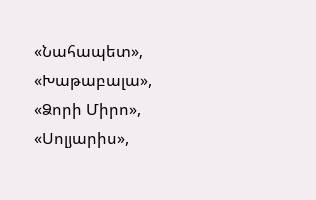«Նահապետ»‚ «Խաթաբալա», «Ձորի Միրո», «Սոլյարիս»,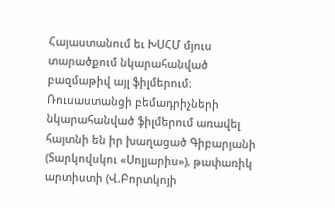Հայաստանում եւ ԽՍՀՄ մյուս տարածքում նկարահանված բազմաթիվ այլ ֆիլմերում։ Ռուսաստանցի բեմադրիչների նկարահանված ֆիլմերում առավել հայտնի են իր խաղացած Գիբարյանի (Տարկովսկու «Սոլյարիս»), թափառիկ արտիստի (Վ.Բորտկոյի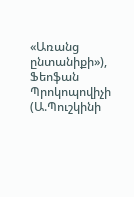«Առանց ընտանիքի»), Ֆեոֆան Պրոկոպովիչի (Ա.Պուշկինի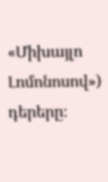«Միխայլո Լոմոնոսով») դերերը։